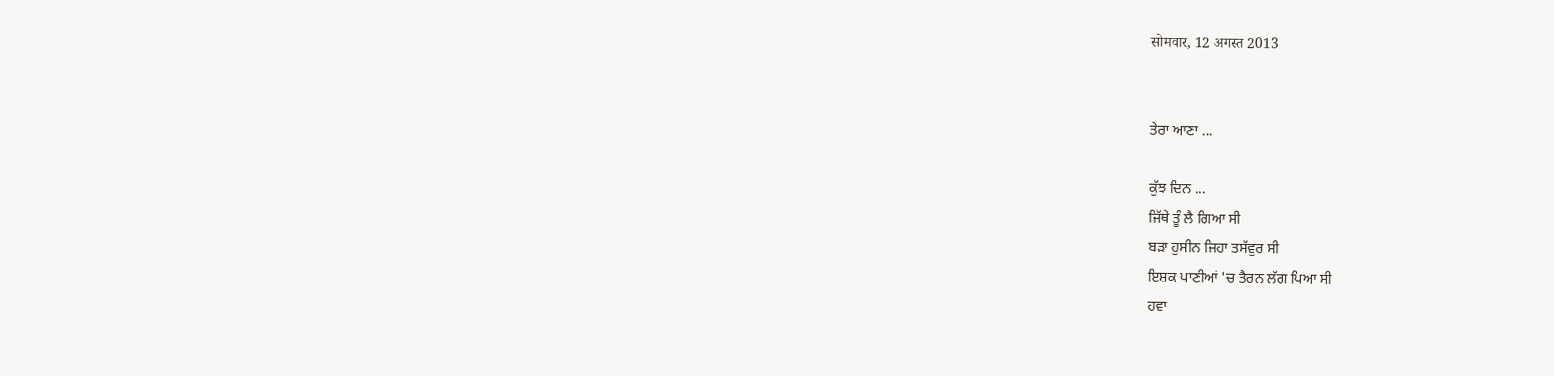सोमवार, 12 अगस्त 2013


ਤੇਰਾ ਆਣਾ ...

ਕੁੱਝ ਦਿਨ ...
ਜਿੱਥੇ ਤੂੰ ਲੈ ਗਿਆ ਸੀ
ਬੜਾ ਹੁਸੀਨ ਜਿਹਾ ਤਸੱਵੁਰ ਸੀ
ਇਸ਼ਕ ਪਾਣੀਆਂ 'ਚ ਤੈਰਨ ਲੱਗ ਪਿਆ ਸੀ
ਹਵਾ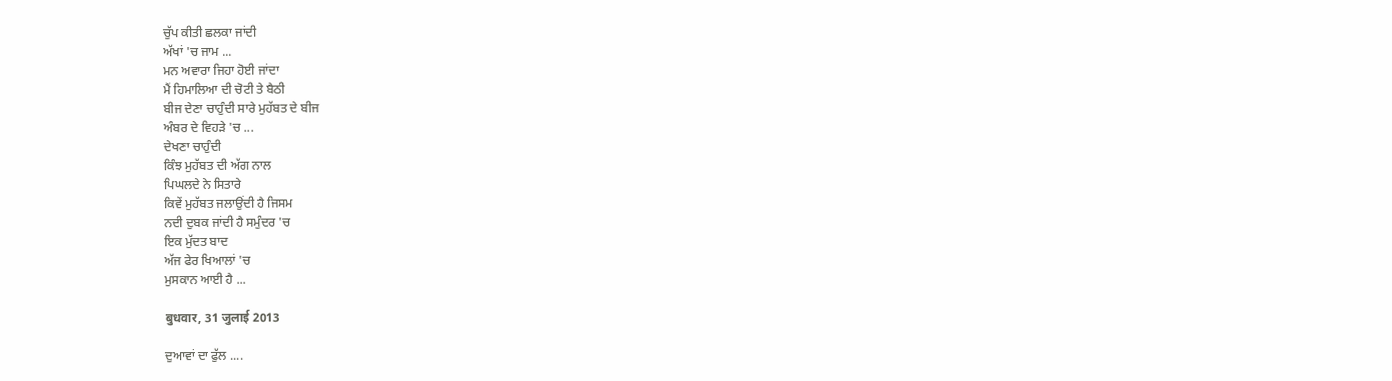ਚੁੱਪ ਕੀਤੀ ਛਲਕਾ ਜਾਂਦੀ
ਅੱਖਾਂ 'ਚ ਜਾਮ ...
ਮਨ ਅਵਾਰਾ ਜਿਹਾ ਹੋਈ ਜਾਂਦਾ
ਮੈਂ ਹਿਮਾਲਿਆ ਦੀ ਚੋਟੀ ਤੇ ਬੈਠੀ
ਬੀਜ ਦੇਣਾ ਚਾਹੁੰਦੀ ਸਾਰੇ ਮੁਹੱਬਤ ਦੇ ਬੀਜ
ਅੰਬਰ ਦੇ ਵਿਹੜੇ 'ਚ ...
ਦੇਖਣਾ ਚਾਹੁੰਦੀ
ਕਿੰਝ ਮੁਹੱਬਤ ਦੀ ਅੱਗ ਨਾਲ
ਪਿਘਲਦੇ ਨੇ ਸਿਤਾਰੇ
ਕਿਵੇਂ ਮੁਹੱਬਤ ਜਲਾਉਂਦੀ ਹੈ ਜਿਸਮ
ਨਦੀ ਦੁਬਕ ਜਾਂਦੀ ਹੈ ਸਮੁੰਦਰ 'ਚ
ਇਕ ਮੁੱਦਤ ਬਾਦ
ਅੱਜ ਫੇਰ ਖਿਆਲਾਂ 'ਚ
ਮੁਸਕਾਨ ਆਈ ਹੈ ...

बुधवार, 31 जुलाई 2013

ਦੁਆਵਾਂ ਦਾ ਫੁੱਲ ....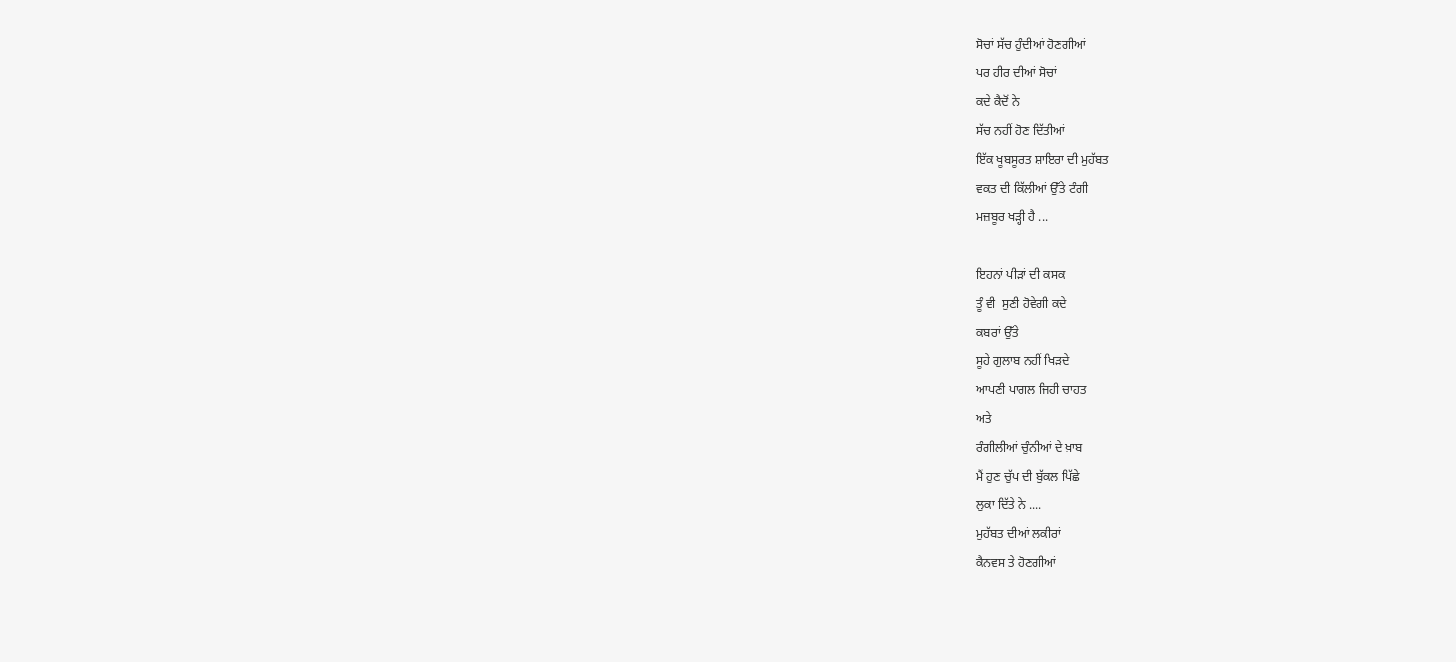ਸੋਚਾਂ ਸੱਚ ਹੁੰਦੀਆਂ ਹੋਣਗੀਆਂ
ਪਰ ਹੀਰ ਦੀਆਂ ਸੋਚਾਂ
ਕਦੇ ਕੈਦੋਂ ਨੇ
ਸੱਚ ਨਹੀਂ ਹੋਣ ਦਿੱਤੀਆਂ
ਇੱਕ ਖੂਬਸੂਰਤ ਸ਼ਾਇਰਾ ਦੀ ਮੁਹੱਬਤ
ਵਕਤ ਦੀ ਕਿੱਲੀਆਂ ਉੱਤੇ ਟੰਗੀ
ਮਜ਼ਬੂਰ ਖੜ੍ਹੀ ਹੈ ...

ਇਹਨਾਂ ਪੀੜਾਂ ਦੀ ਕਸਕ
ਤੂੰ ਵੀ  ਸੁਣੀ ਹੋਵੇਗੀ ਕਦੇ
ਕਬਰਾਂ ਉੱਤੇ
ਸੂਹੇ ਗੁਲਾਬ ਨਹੀਂ ਖਿੜਦੇ
ਆਪਣੀ ਪਾਗਲ ਜਿਹੀ ਚਾਹਤ
ਅਤੇ
ਰੰਗੀਲੀਆਂ ਚੁੰਨੀਆਂ ਦੇ ਖ਼ਾਬ
ਮੈਂ ਹੁਣ ਚੁੱਪ ਦੀ ਬੁੱਕਲ ਪਿੱਛੇ
ਲੁਕਾ ਦਿੱਤੇ ਨੇ ....
ਮੁਹੱਬਤ ਦੀਆਂ ਲਕੀਰਾਂ
ਕੈਨਵਸ ਤੇ ਹੋਣਗੀਆਂ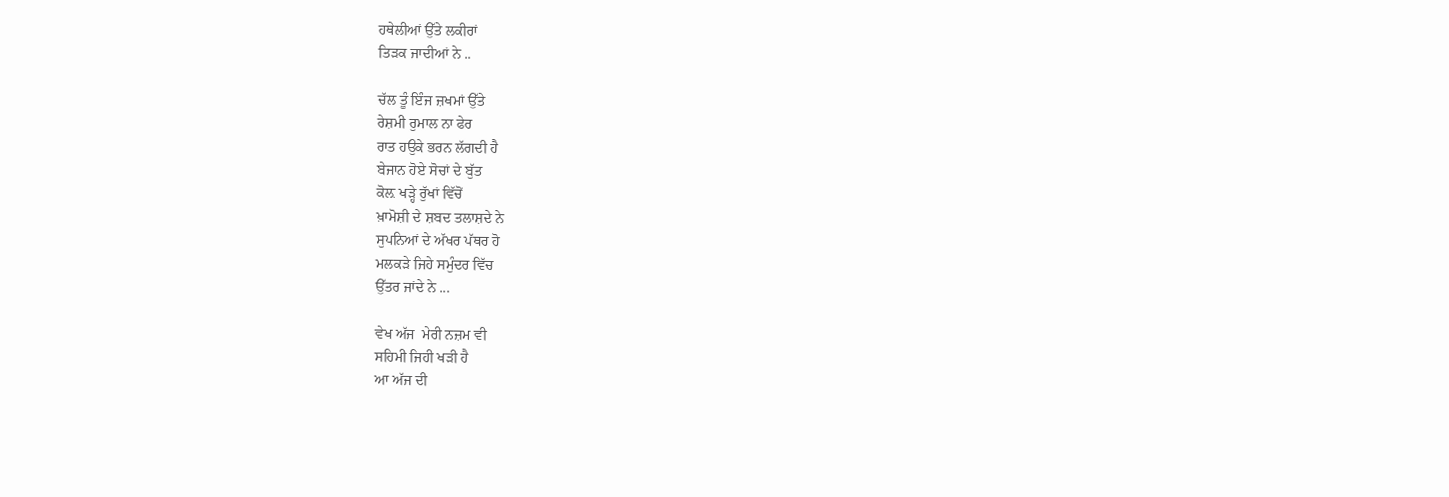ਹਥੇਲੀਆਂ ਉੱਤੇ ਲਕੀਰਾਂ
ਤਿੜਕ ਜਾਦੀਆਂ ਨੇ ..

ਚੱਲ ਤੂੰ ਇੰਜ ਜ਼ਖਮਾਂ ਉੱਤੇ
ਰੇਸ਼ਮੀ ਰੁਮਾਲ ਨਾ ਫੇਰ
ਰਾਤ ਹਉਕੇ ਭਰਨ ਲੱਗਦੀ ਹੈ
ਬੇਜਾਨ ਹੋਏ ਸੋਚਾਂ ਦੇ ਬੁੱਤ
ਕੋਲ਼ ਖੜ੍ਹੇ ਰੁੱਖਾਂ ਵਿੱਚੋਂ
ਖ਼ਾਮੋਸ਼ੀ ਦੇ ਸ਼ਬਦ ਤਲਾਸ਼ਦੇ ਨੇ
ਸੁਪਨਿਆਂ ਦੇ ਅੱਖਰ ਪੱਥਰ ਹੋ
ਮਲਕੜੇ ਜਿਹੇ ਸਮੁੰਦਰ ਵਿੱਚ
ਉੱਤਰ ਜਾਂਦੇ ਨੇ ...

ਵੇਖ ਅੱਜ  ਮੇਰੀ ਨਜ਼ਮ ਵੀ
ਸਹਿਮੀ ਜਿਹੀ ਖੜੀ ਹੈ
ਆ ਅੱਜ ਦੀ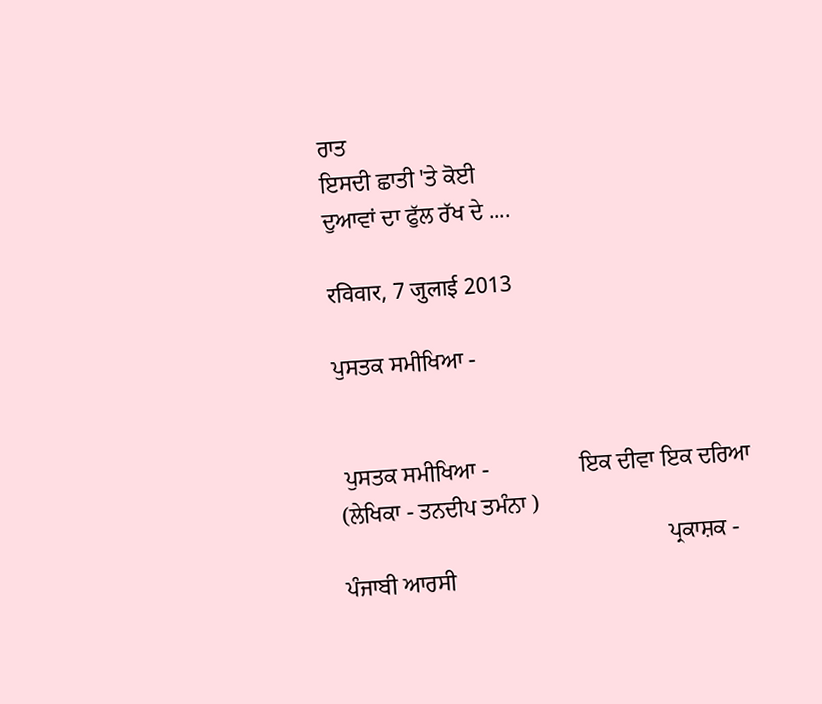ਰਾਤ
ਇਸਦੀ ਛਾਤੀ 'ਤੇ ਕੋਈ
ਦੁਆਵਾਂ ਦਾ ਫੁੱਲ ਰੱਖ ਦੇ ....

रविवार, 7 जुलाई 2013

ਪੁਸਤਕ ਸਮੀਖਿਆ -


 ਪੁਸਤਕ ਸਮੀਖਿਆ -                ਇਕ ਦੀਵਾ ਇਕ ਦਰਿਆ (ਲੇਖਿਕਾ - ਤਨਦੀਪ ਤਮੰਨਾ )
                                                         ਪ੍ਰਕਾਸ਼ਕ - ਪੰਜਾਬੀ ਆਰਸੀ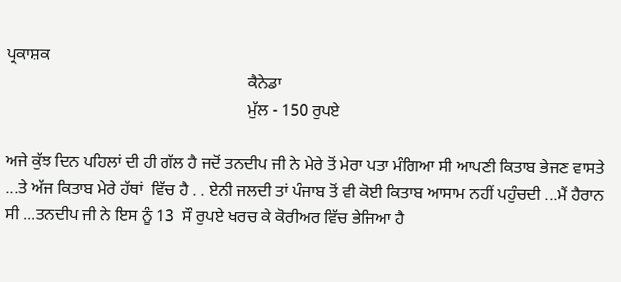ਪ੍ਰਕਾਸ਼ਕ
                                                          ਕੈਨੇਡਾ
                                                          ਮੁੱਲ - 150 ਰੁਪਏ

ਅਜੇ ਕੁੱਝ ਦਿਨ ਪਹਿਲਾਂ ਦੀ ਹੀ ਗੱਲ ਹੈ ਜਦੋਂ ਤਨਦੀਪ ਜੀ ਨੇ ਮੇਰੇ ਤੋਂ ਮੇਰਾ ਪਤਾ ਮੰਗਿਆ ਸੀ ਆਪਣੀ ਕਿਤਾਬ ਭੇਜਣ ਵਾਸਤੇ ...ਤੇ ਅੱਜ ਕਿਤਾਬ ਮੇਰੇ ਹੱਥਾਂ  ਵਿੱਚ ਹੈ . . ਏਨੀ ਜਲਦੀ ਤਾਂ ਪੰਜਾਬ ਤੋਂ ਵੀ ਕੋਈ ਕਿਤਾਬ ਆਸਾਮ ਨਹੀਂ ਪਹੁੰਚਦੀ ...ਮੈਂ ਹੈਰਾਨ ਸੀ ...ਤਨਦੀਪ ਜੀ ਨੇ ਇਸ ਨੂੰ 13  ਸੌ ਰੁਪਏ ਖਰਚ ਕੇ ਕੋਰੀਅਰ ਵਿੱਚ ਭੇਜਿਆ ਹੈ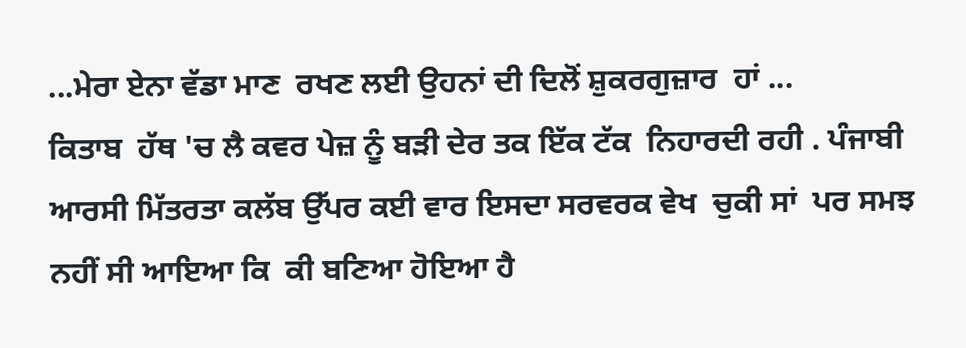...ਮੇਰਾ ਏਨਾ ਵੱਡਾ ਮਾਣ  ਰਖਣ ਲਈ ਉਹਨਾਂ ਦੀ ਦਿਲੋਂ ਸ਼ੁਕਰਗੁਜ਼ਾਰ  ਹਾਂ ...
ਕਿਤਾਬ  ਹੱਥ 'ਚ ਲੈ ਕਵਰ ਪੇਜ਼ ਨੂੰ ਬੜੀ ਦੇਰ ਤਕ ਇੱਕ ਟੱਕ  ਨਿਹਾਰਦੀ ਰਹੀ . ਪੰਜਾਬੀ ਆਰਸੀ ਮਿੱਤਰਤਾ ਕਲੱਬ ਉੱਪਰ ਕਈ ਵਾਰ ਇਸਦਾ ਸਰਵਰਕ ਵੇਖ  ਚੁਕੀ ਸਾਂ  ਪਰ ਸਮਝ ਨਹੀਂ ਸੀ ਆਇਆ ਕਿ  ਕੀ ਬਣਿਆ ਹੋਇਆ ਹੈ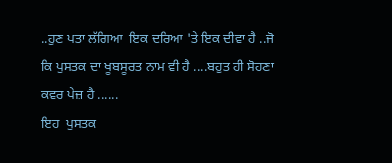..ਹੁਣ ਪਤਾ ਲੱਗਿਆ  ਇਕ ਦਰਿਆ 'ਤੇ ਇਕ ਦੀਵਾ ਹੈ ..ਜੋ ਕਿ ਪੁਸਤਕ ਦਾ ਖੂਬਸੂਰਤ ਨਾਮ ਵੀ ਹੈ ....ਬਹੁਤ ਹੀ ਸੋਹਣਾ ਕਵਰ ਪੇਜ਼ ਹੈ ......
ਇਹ  ਪੁਸਤਕ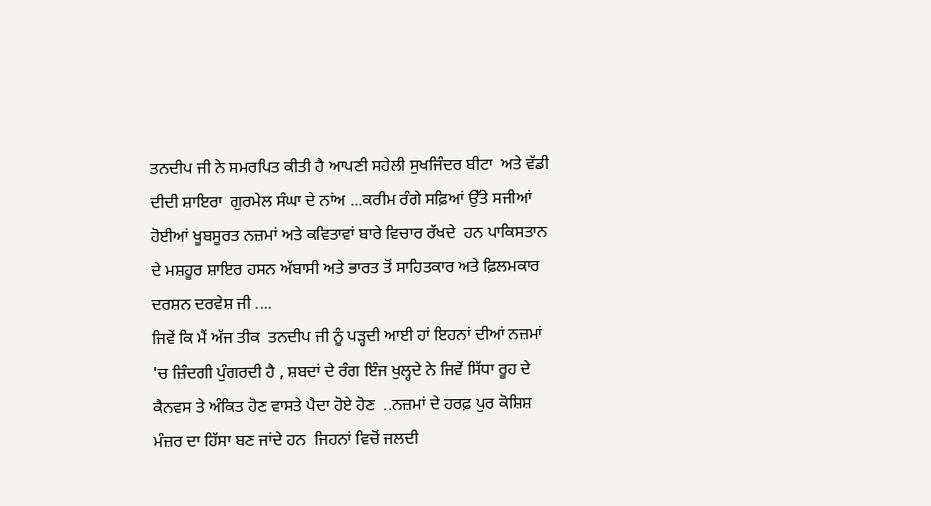ਤਨਦੀਪ ਜੀ ਨੇ ਸਮਰਪਿਤ ਕੀਤੀ ਹੈ ਆਪਣੀ ਸਹੇਲੀ ਸੁਖਜਿੰਦਰ ਬੀਟਾ  ਅਤੇ ਵੱਡੀ ਦੀਦੀ ਸ਼ਾਇਰਾ  ਗੁਰਮੇਲ ਸੰਘਾ ਦੇ ਨਾਂਅ ...ਕਰੀਮ ਰੰਗੇ ਸਫ਼ਿਆਂ ਉੱਤੇ ਸਜੀਆਂ ਹੋਈਆਂ ਖੂਬਸੂਰਤ ਨਜ਼ਮਾਂ ਅਤੇ ਕਵਿਤਾਵਾਂ ਬਾਰੇ ਵਿਚਾਰ ਰੱਖਦੇ  ਹਨ ਪਾਕਿਸਤਾਨ ਦੇ ਮਸ਼ਹੂਰ ਸ਼ਾਇਰ ਹਸਨ ਅੱਬਾਸੀ ਅਤੇ ਭਾਰਤ ਤੋਂ ਸਾਹਿਤਕਾਰ ਅਤੇ ਫ਼ਿਲਮਕਾਰ ਦਰਸ਼ਨ ਦਰਵੇਸ਼ ਜੀ ....
ਜਿਵੇਂ ਕਿ ਮੈਂ ਅੱਜ ਤੀਕ  ਤਨਦੀਪ ਜੀ ਨੂੰ ਪੜ੍ਹਦੀ ਆਈ ਹਾਂ ਇਹਨਾਂ ਦੀਆਂ ਨਜ਼ਮਾਂ 'ਚ ਜ਼ਿੰਦਗੀ ਪੁੰਗਰਦੀ ਹੈ , ਸ਼ਬਦਾਂ ਦੇ ਰੰਗ ਇੰਜ ਖੁਲ੍ਹਦੇ ਨੇ ਜਿਵੇਂ ਸਿੱਧਾ ਰੂਹ ਦੇ ਕੈਨਵਸ ਤੇ ਅੰਕਿਤ ਹੋਣ ਵਾਸਤੇ ਪੈਦਾ ਹੋਏ ਹੋਣ  ..ਨਜ਼ਮਾਂ ਦੇ ਹਰਫ਼ ਪੁਰ ਕੋਸ਼ਿਸ਼ ਮੰਜ਼ਰ ਦਾ ਹਿੱਸਾ ਬਣ ਜਾਂਦੇ ਹਨ  ਜਿਹਨਾਂ ਵਿਚੋਂ ਜਲਦੀ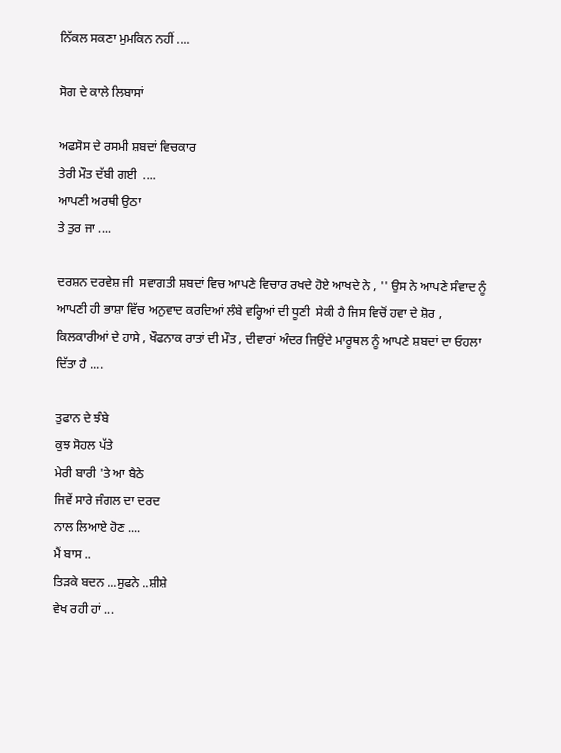ਨਿੱਕਲ ਸਕਣਾ ਮੁਮਕਿਨ ਨਹੀਂ ....

ਸੋਗ ਦੇ ਕਾਲੇ ਲਿਬਾਸਾਂ

ਅਫਸੋਸ ਦੇ ਰਸਮੀ ਸ਼ਬਦਾਂ ਵਿਚਕਾਰ
ਤੇਰੀ ਮੌਤ ਦੱਬੀ ਗਈ  ....
ਆਪਣੀ ਅਰਥੀ ਉਠਾ
ਤੇ ਤੁਰ ਜਾ ....

ਦਰਸ਼ਨ ਦਰਵੇਸ਼ ਜੀ  ਸਵਾਗਤੀ ਸ਼ਬਦਾਂ ਵਿਚ ਆਪਣੇ ਵਿਚਾਰ ਰਖਦੇ ਹੋਏ ਆਖਦੇ ਨੇ , '' ਉਸ ਨੇ ਆਪਣੇ ਸੰਵਾਦ ਨੂੰ ਆਪਣੀ ਹੀ ਭਾਸ਼ਾ ਵਿੱਚ ਅਨੁਵਾਦ ਕਰਦਿਆਂ ਲੰਬੇ ਵਰ੍ਹਿਆਂ ਦੀ ਧੂਣੀ  ਸੇਕੀ ਹੈ ਜਿਸ ਵਿਚੋਂ ਹਵਾ ਦੇ ਸ਼ੋਰ , ਕਿਲਕਾਰੀਆਂ ਦੇ ਹਾਸੇ , ਖੌਫਨਾਕ ਰਾਤਾਂ ਦੀ ਮੌਤ , ਦੀਵਾਰਾਂ ਅੰਦਰ ਜਿਉਂਦੇ ਮਾਰੂਥਲ ਨੂੰ ਆਪਣੇ ਸ਼ਬਦਾਂ ਦਾ ਓਹਲਾ ਦਿੱਤਾ ਹੈ ....

ਤੁਫਾਨ ਦੇ ਝੰਬੇ
ਕੁਝ ਸੋਹਲ ਪੱਤੇ
ਮੇਰੀ ਬਾਰੀ 'ਤੇ ਆ ਬੈਠੇ
ਜਿਵੇਂ ਸਾਰੇ ਜੰਗਲ ਦਾ ਦਰਦ
ਨਾਲ ਲਿਆਏ ਹੋਣ ....
ਮੈਂ ਬਾਸ ..
ਤਿੜਕੇ ਬਦਨ ...ਸੁਫਨੇ ..ਸ਼ੀਸ਼ੇ
ਵੇਖ ਰਹੀ ਹਾਂ ...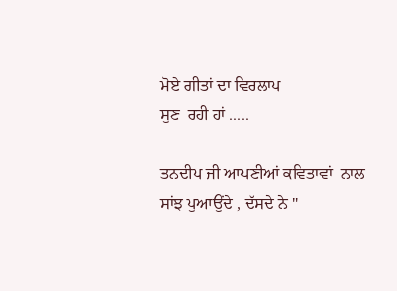ਮੋਏ ਗੀਤਾਂ ਦਾ ਵਿਰਲਾਪ
ਸੁਣ  ਰਹੀ ਹਾਂ .....

ਤਨਦੀਪ ਜੀ ਆਪਣੀਆਂ ਕਵਿਤਾਵਾਂ  ਨਾਲ ਸਾਂਝ ਪੁਆਉਂਦੇ , ਦੱਸਦੇ ਨੇ "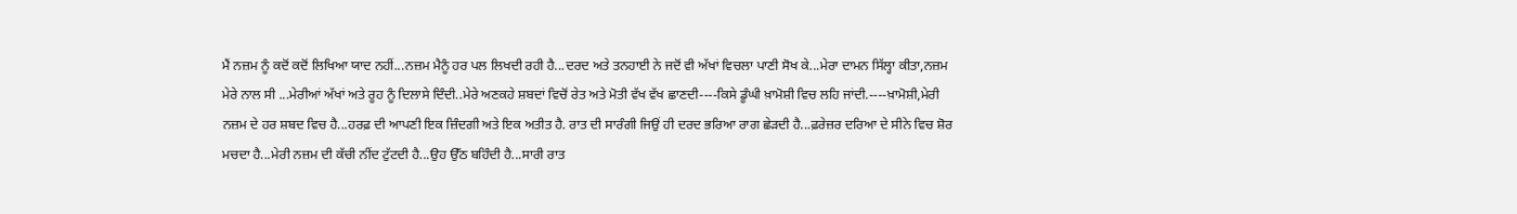ਮੈਂ ਨਜ਼ਮ ਨੂੰ ਕਦੋਂ ਕਦੋਂ ਲਿਖਿਆ ਯਾਦ ਨਹੀਂ...ਨਜ਼ਮ ਮੈਨੂੰ ਹਰ ਪਲ ਲਿਖਦੀ ਰਹੀ ਹੈ...ਦਰਦ ਅਤੇ ਤਨਹਾਈ ਨੇ ਜਦੋਂ ਵੀ ਅੱਖਾਂ ਵਿਚਲਾ ਪਾਣੀ ਸੋਖ ਕੇ...ਮੇਰਾ ਦਾਮਨ ਸਿੱਲ੍ਹਾ ਕੀਤਾ,ਨਜ਼ਮ ਮੇਰੇ ਨਾਲ ਸੀ ...ਮੇਰੀਆਂ ਅੱਖਾਂ ਅਤੇ ਰੂਹ ਨੂੰ ਦਿਲਾਸੇ ਦਿੰਦੀ..ਮੇਰੇ ਅਣਕਹੇ ਸ਼ਬਦਾਂ ਵਿਚੋਂ ਰੇਤ ਅਤੇ ਮੋਤੀ ਵੱਖ ਵੱਖ ਛਾਣਦੀ----ਕਿਸੇ ਡੂੰਘੀ ਖ਼ਾਮੋਸ਼ੀ ਵਿਚ ਲਹਿ ਜਾਂਦੀ.----ਖ਼ਾਮੋਸ਼ੀ,ਮੇਰੀ ਨਜ਼ਮ ਦੇ ਹਰ ਸ਼ਬਦ ਵਿਚ ਹੈ...ਹਰਫ਼ ਦੀ ਆਪਣੀ ਇਕ ਜ਼ਿੰਦਗੀ ਅਤੇ ਇਕ ਅਤੀਤ ਹੈ. ਰਾਤ ਦੀ ਸਾਰੰਗੀ ਜਿਉਂ ਹੀ ਦਰਦ ਭਰਿਆ ਰਾਗ ਛੇੜਦੀ ਹੈ...ਫ਼ਰੇਜ਼ਰ ਦਰਿਆ ਦੇ ਸੀਨੇ ਵਿਚ ਸ਼ੋਰ ਮਚਦਾ ਹੈ...ਮੇਰੀ ਨਜ਼ਮ ਦੀ ਕੱਚੀ ਨੀਂਦ ਟੁੱਟਦੀ ਹੈ...ਉਹ ਉੱਠ ਬਹਿੰਦੀ ਹੈ...ਸਾਰੀ ਰਾਤ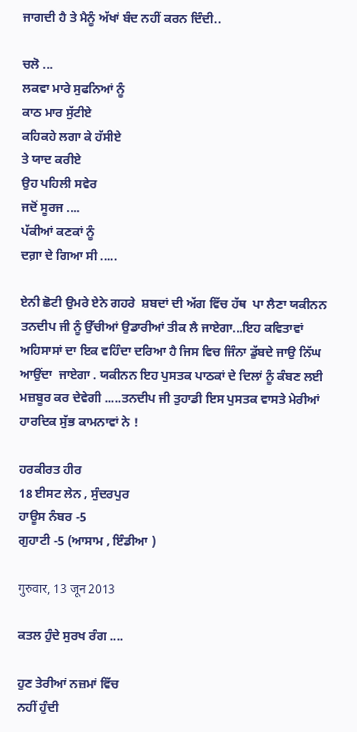ਜਾਗਦੀ ਹੈ ਤੇ ਮੈਨੂੰ ਅੱਖਾਂ ਬੰਦ ਨਹੀਂ ਕਰਨ ਦਿੰਦੀ..

ਚਲੋ ...
ਲਕਵਾ ਮਾਰੇ ਸੁਫਨਿਆਂ ਨੂੰ
ਕਾਠ ਮਾਰ ਸੁੱਟੀਏ
ਕਹਿਕਹੇ ਲਗਾ ਕੇ ਹੱਸੀਏ
ਤੇ ਯਾਦ ਕਰੀਏ
ਉਹ ਪਹਿਲੀ ਸਵੇਰ
ਜਦੋਂ ਸੂਰਜ ....
ਪੱਕੀਆਂ ਕਣਕਾਂ ਨੂੰ
ਦਗ਼ਾ ਦੇ ਗਿਆ ਸੀ .....

ਏਨੀ ਛੋਟੀ ਉਮਰੇ ਏਨੇ ਗਹਰੇ  ਸ਼ਬਦਾਂ ਦੀ ਅੱਗ ਵਿੱਚ ਹੱਥ  ਪਾ ਲੈਣਾ ਯਕੀਨਨ ਤਨਦੀਪ ਜੀ ਨੂੰ ਉੱਚੀਆਂ ਉਡਾਰੀਆਂ ਤੀਕ ਲੈ ਜਾਏਗਾ...ਇਹ ਕਵਿਤਾਵਾਂ ਅਹਿਸਾਸਾਂ ਦਾ ਇਕ ਵਹਿੰਦਾ ਦਰਿਆ ਹੈ ਜਿਸ ਵਿਚ ਜਿੰਨਾ ਡੁੱਬਦੇ ਜਾਉ ਨਿੱਘ ਆਉਂਦਾ  ਜਾਏਗਾ . ਯਕੀਨਨ ਇਹ ਪੁਸਤਕ ਪਾਠਕਾਂ ਦੇ ਦਿਲਾਂ ਨੂੰ ਕੰਬਣ ਲਈ ਮਜ਼ਬੂਰ ਕਰ ਦੇਵੇਗੀ .....ਤਨਦੀਪ ਜੀ ਤੁਹਾਡੀ ਇਸ ਪੁਸਤਕ ਵਾਸਤੇ ਮੇਰੀਆਂ ਹਾਰਦਿਕ ਸੁੱਭ ਕਾਮਨਾਵਾਂ ਨੇ !

ਹਰਕੀਰਤ ਹੀਰ
18 ਈਸਟ ਲੇਨ , ਸੁੰਦਰਪੁਰ
ਹਾਊਸ ਨੰਬਰ -5
ਗੁਹਾਟੀ -5 (ਆਸਾਮ , ਇੰਡੀਆ )

गुरुवार, 13 जून 2013

ਕਤਲ ਹੁੰਦੇ ਸੁਰਖ ਰੰਗ ....

ਹੁਣ ਤੇਰੀਆਂ ਨਜ਼ਮਾਂ ਵਿੱਚ
ਨਹੀਂ ਹੁੰਦੀ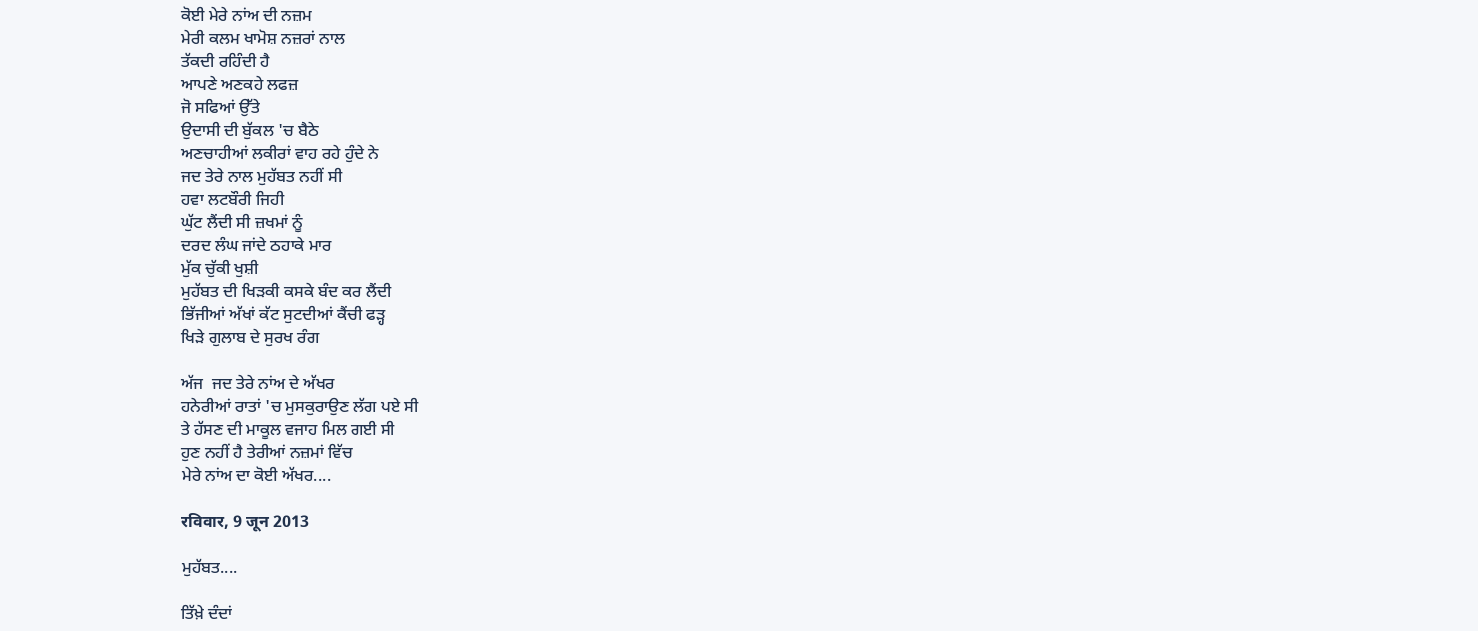ਕੋਈ ਮੇਰੇ ਨਾਂਅ ਦੀ ਨਜ਼ਮ
ਮੇਰੀ ਕਲਮ ਖਾਮੋਸ਼ ਨਜ਼ਰਾਂ ਨਾਲ
ਤੱਕਦੀ ਰਹਿੰਦੀ ਹੈ
ਆਪਣੇ ਅਣਕਹੇ ਲਫਜ਼
ਜੋ ਸਫਿਆਂ ਉੱਤੇ
ਉਦਾਸੀ ਦੀ ਬੁੱਕਲ 'ਚ ਬੈਠੇ
ਅਣਚਾਹੀਆਂ ਲਕੀਰਾਂ ਵਾਹ ਰਹੇ ਹੁੰਦੇ ਨੇ
ਜਦ ਤੇਰੇ ਨਾਲ ਮੁਹੱਬਤ ਨਹੀਂ ਸੀ
ਹਵਾ ਲਟਬੌਰੀ ਜਿਹੀ
ਘੁੱਟ ਲੈਂਦੀ ਸੀ ਜ਼ਖਮਾਂ ਨੂੰ
ਦਰਦ ਲੰਘ ਜਾਂਦੇ ਠਹਾਕੇ ਮਾਰ
ਮੁੱਕ ਚੁੱਕੀ ਖੁਸ਼ੀ
ਮੁਹੱਬਤ ਦੀ ਖਿੜਕੀ ਕਸਕੇ ਬੰਦ ਕਰ ਲੈਂਦੀ
ਭਿੱਜੀਆਂ ਅੱਖਾਂ ਕੱਟ ਸੁਟਦੀਆਂ ਕੈਂਚੀ ਫੜ੍ਹ
ਖਿੜੇ ਗੁਲਾਬ ਦੇ ਸੁਰਖ ਰੰਗ

ਅੱਜ  ਜਦ ਤੇਰੇ ਨਾਂਅ ਦੇ ਅੱਖਰ
ਹਨੇਰੀਆਂ ਰਾਤਾਂ 'ਚ ਮੁਸਕੁਰਾਉਣ ਲੱਗ ਪਏ ਸੀ
ਤੇ ਹੱਸਣ ਦੀ ਮਾਕੂਲ ਵਜਾਹ ਮਿਲ ਗਈ ਸੀ
ਹੁਣ ਨਹੀਂ ਹੈ ਤੇਰੀਆਂ ਨਜ਼ਮਾਂ ਵਿੱਚ
ਮੇਰੇ ਨਾਂਅ ਦਾ ਕੋਈ ਅੱਖਰ....

रविवार, 9 जून 2013

ਮੁਹੱਬਤ....

ਤਿੱਖ਼ੇ ਦੰਦਾਂ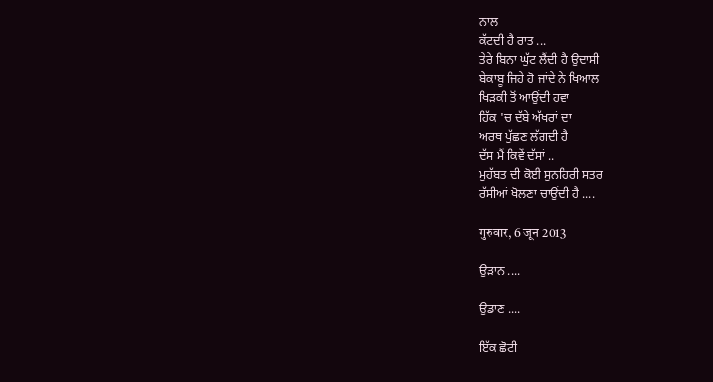ਨਾਲ
ਕੱਟਦੀ ਹੈ ਰਾਤ ...
ਤੇਰੇ ਬਿਨਾ ਘੁੱਟ ਲੈਂਦੀ ਹੈ ਉਦਾਸੀ
ਬੇਕਾਬੂ ਜਿਹੇ ਹੋ ਜਾਂਦੇ ਨੇ ਖਿਆਲ
ਖਿੜਕੀ ਤੋਂ ਆਉਂਦੀ ਹਵਾ
ਹਿੱਕ 'ਚ ਦੱਬੇ ਅੱਖਰਾਂ ਦਾ
ਅਰਥ ਪੁੱਛਣ ਲੱਗਦੀ ਹੈ
ਦੱਸ ਮੈਂ ਕਿਵੇਂ ਦੱਸਾਂ ..
ਮੁਹੱਬਤ ਦੀ ਕੋਈ ਸੁਨਹਿਰੀ ਸਤਰ
ਰੱਸੀਆਂ ਖੋਲਣਾ ਚਾਉਂਦੀ ਹੈ ....

गुरुवार, 6 जून 2013

ਉੜਾਨ ....

ਉਡਾਣ ....

ਇੱਕ ਛੋਟੀ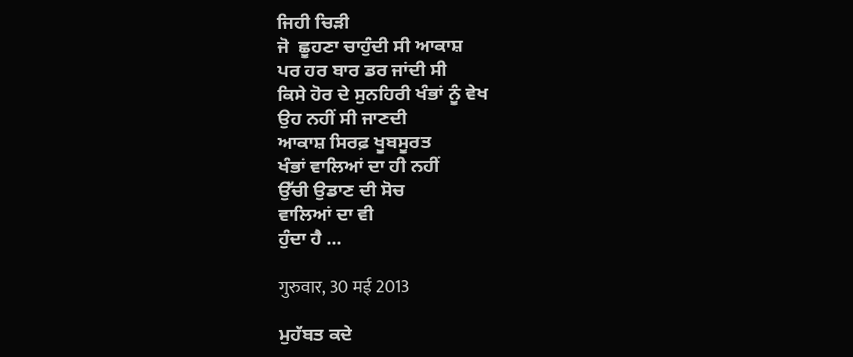ਜਿਹੀ ਚਿੜੀ
ਜੋ  ਛੂਹਣਾ ਚਾਹੁੰਦੀ ਸੀ ਆਕਾਸ਼
ਪਰ ਹਰ ਬਾਰ ਡਰ ਜਾਂਦੀ ਸੀ
ਕਿਸੇ ਹੋਰ ਦੇ ਸੁਨਹਿਰੀ ਖੰਭਾਂ ਨੂੰ ਵੇਖ
ਉਹ ਨਹੀਂ ਸੀ ਜਾਣਦੀ
ਆਕਾਸ਼ ਸਿਰਫ਼ ਖੂਬਸੂਰਤ
ਖੰਭਾਂ ਵਾਲਿਆਂ ਦਾ ਹੀ ਨਹੀਂ
ਉੱਚੀ ਉਡਾਣ ਦੀ ਸੋਚ
ਵਾਲਿਆਂ ਦਾ ਵੀ
ਹੁੰਦਾ ਹੈ ...

गुरुवार, 30 मई 2013

ਮੁਹੱਬਤ ਕਦੇ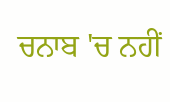ਚਨਾਬ 'ਚ ਨਹੀਂ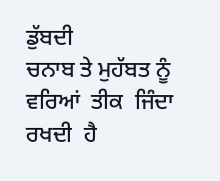ਡੁੱਬਦੀ
ਚਨਾਬ ਤੇ ਮੁਹੱਬਤ ਨੂੰ ਵਰਿਆਂ  ਤੀਕ  ਜਿੰਦਾ ਰਖਦੀ  ਹੈ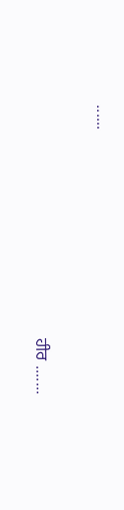......

                                                        ਹੀਰ .......